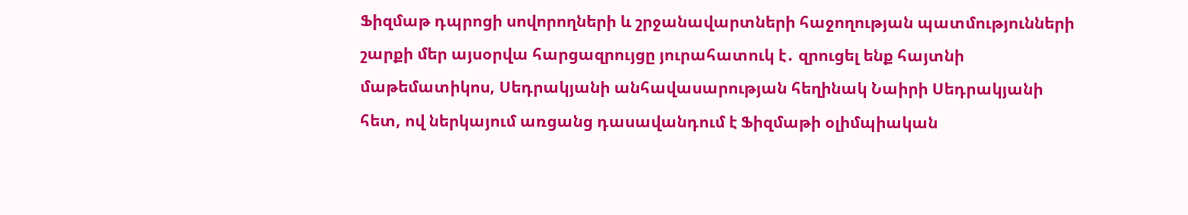Ֆիզմաթ դպրոցի սովորողների և շրջանավարտների հաջողության պատմությունների շարքի մեր այսօրվա հարցազրույցը յուրահատուկ է․ զրուցել ենք հայտնի մաթեմատիկոս, Սեդրակյանի անհավասարության հեղինակ Նաիրի Սեդրակյանի հետ, ով ներկայում առցանց դասավանդում է Ֆիզմաթի օլիմպիական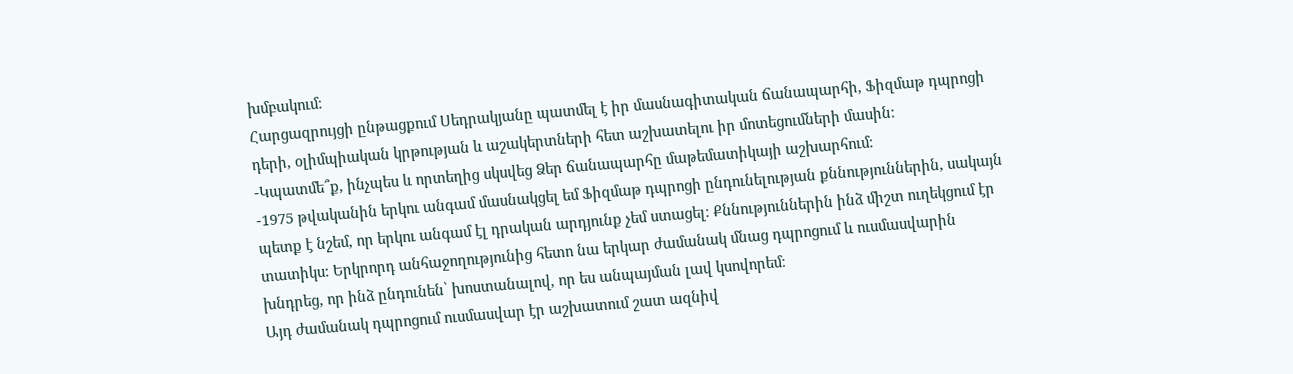խմբակում։
Հարցազրույցի ընթացքում Սեդրակյանը պատմել է իր մասնագիտական ճանապարհի, Ֆիզմաթ դպրոցի դերի, օլիմպիական կրթության և աշակերտների հետ աշխատելու իր մոտեցումների մասին։
-Կպատմե՞ք, ինչպես և որտեղից սկսվեց Ձեր ճանապարհը մաթեմատիկայի աշխարհում։
-1975 թվականին երկու անգամ մասնակցել եմ Ֆիզմաթ դպրոցի ընդունելության քննություններին, սակայն պետք է նշեմ, որ երկու անգամ էլ դրական արդյունք չեմ ստացել։ Քննություններին ինձ միշտ ուղեկցում էր տատիկս։ Երկրորդ անհաջողությունից հետո նա երկար ժամանակ մնաց դպրոցում և ուսմասվարին խնդրեց, որ ինձ ընդունեն՝ խոստանալով, որ ես անպայման լավ կսովորեմ։
Այդ ժամանակ դպրոցում ուսմասվար էր աշխատում շատ ազնիվ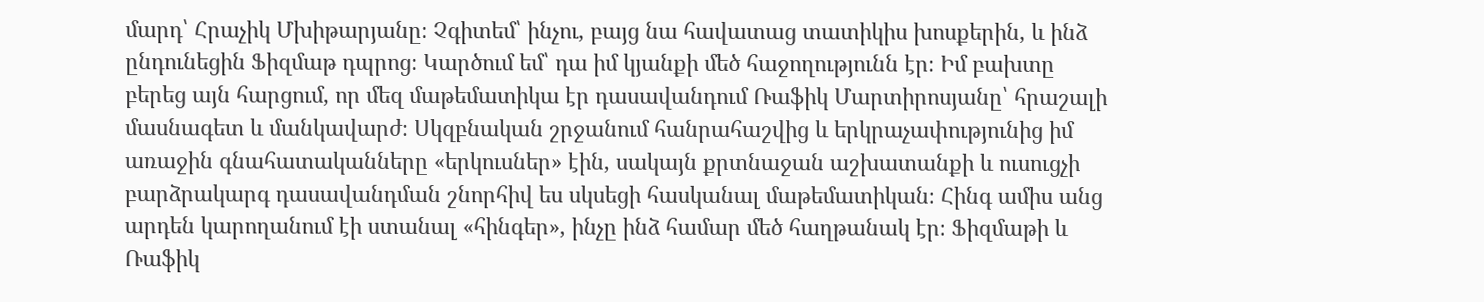մարդ՝ Հրաչիկ Մխիթարյանը։ Չգիտեմ՝ ինչու, բայց նա հավատաց տատիկիս խոսքերին, և ինձ ընդունեցին Ֆիզմաթ դպրոց։ Կարծում եմ՝ դա իմ կյանքի մեծ հաջողությունն էր։ Իմ բախտը բերեց այն հարցում, որ մեզ մաթեմատիկա էր դասավանդում Ռաֆիկ Մարտիրոսյանը՝ հրաշալի մասնագետ և մանկավարժ։ Սկզբնական շրջանում հանրահաշվից և երկրաչափությունից իմ առաջին գնահատականները «երկուսներ» էին, սակայն քրտնաջան աշխատանքի և ուսուցչի բարձրակարգ դասավանդման շնորհիվ ես սկսեցի հասկանալ մաթեմատիկան։ Հինգ ամիս անց արդեն կարողանում էի ստանալ «հինգեր», ինչը ինձ համար մեծ հաղթանակ էր։ Ֆիզմաթի և Ռաֆիկ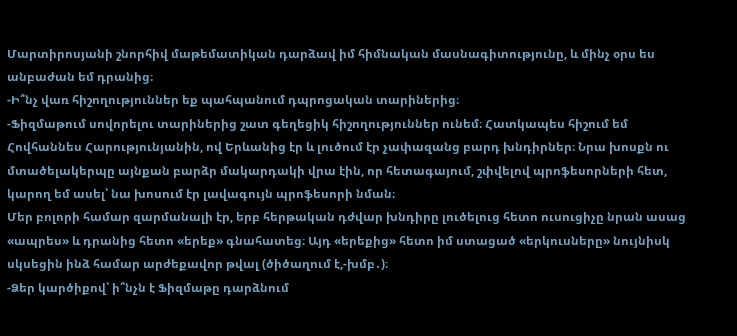Մարտիրոսյանի շնորհիվ մաթեմատիկան դարձավ իմ հիմնական մասնագիտությունը, և մինչ օրս ես անբաժան եմ դրանից։
-Ի՞նչ վառ հիշողություններ եք պահպանում դպրոցական տարիներից։
-Ֆիզմաթում սովորելու տարիներից շատ գեղեցիկ հիշողություններ ունեմ։ Հատկապես հիշում եմ Հովհաննես Հարությունյանին, ով Երևանից էր և լուծում էր չափազանց բարդ խնդիրներ։ Նրա խոսքն ու մտածելակերպը այնքան բարձր մակարդակի վրա էին, որ հետագայում, շփվելով պրոֆեսորների հետ, կարող եմ ասել՝ նա խոսում էր լավագույն պրոֆեսորի նման։
Մեր բոլորի համար զարմանալի էր, երբ հերթական դժվար խնդիրը լուծելուց հետո ուսուցիչը նրան ասաց «ապրես» և դրանից հետո «երեք» գնահատեց։ Այդ «երեքից» հետո իմ ստացած «երկուսները» նույնիսկ սկսեցին ինձ համար արժեքավոր թվալ (ծիծաղում է,-խմբ․)։
-Ձեր կարծիքով՝ ի՞նչն է Ֆիզմաթը դարձնում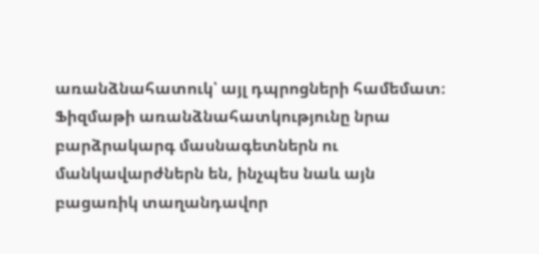առանձնահատուկ՝ այլ դպրոցների համեմատ։
Ֆիզմաթի առանձնահատկությունը նրա բարձրակարգ մասնագետներն ու մանկավարժներն են, ինչպես նաև այն բացառիկ տաղանդավոր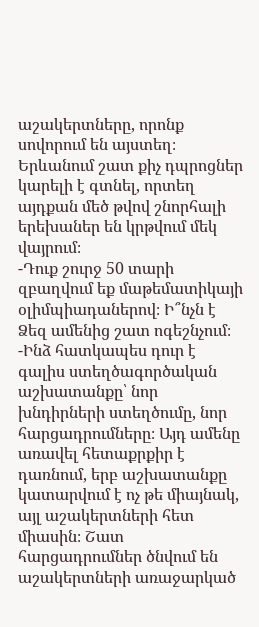աշակերտները, որոնք սովորում են այստեղ։ Երևանում շատ քիչ դպրոցներ կարելի է գտնել, որտեղ այդքան մեծ թվով շնորհալի երեխաներ են կրթվում մեկ վայրում։
-Դուք շուրջ 50 տարի զբաղվում եք մաթեմատիկայի օլիմպիադաներով։ Ի՞նչն է Ձեզ ամենից շատ ոգեշնչում։
-Ինձ հատկապես դուր է գալիս ստեղծագործական աշխատանքը՝ նոր խնդիրների ստեղծումը, նոր հարցադրումները։ Այդ ամենը առավել հետաքրքիր է դառնում, երբ աշխատանքը կատարվում է ոչ թե միայնակ, այլ աշակերտների հետ միասին։ Շատ հարցադրումներ ծնվում են աշակերտների առաջարկած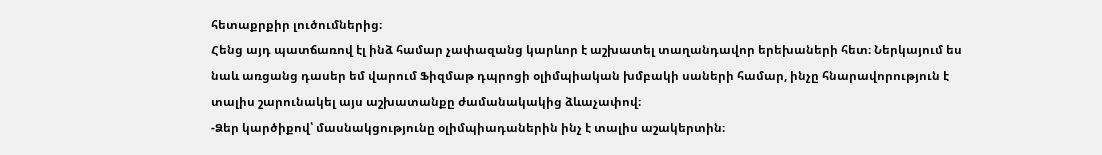հետաքրքիր լուծումներից։
Հենց այդ պատճառով էլ ինձ համար չափազանց կարևոր է աշխատել տաղանդավոր երեխաների հետ։ Ներկայում ես նաև առցանց դասեր եմ վարում Ֆիզմաթ դպրոցի օլիմպիական խմբակի սաների համար, ինչը հնարավորություն է տալիս շարունակել այս աշխատանքը ժամանակակից ձևաչափով։
-Ձեր կարծիքով՝ մասնակցությունը օլիմպիադաներին ինչ է տալիս աշակերտին։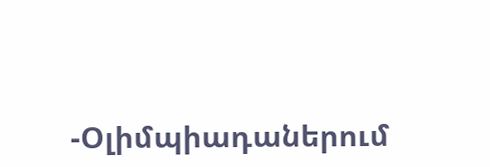-Օլիմպիադաներում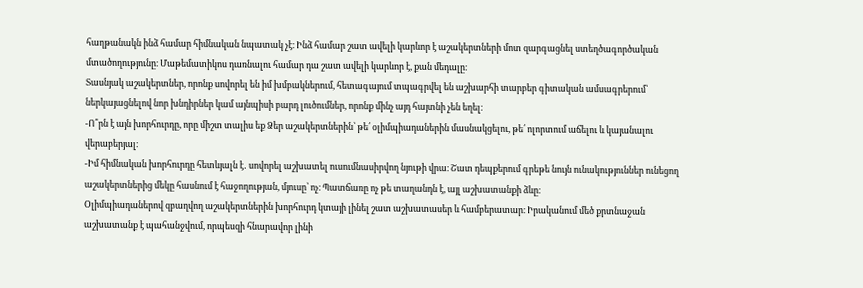հաղթանակն ինձ համար հիմնական նպատակ չէ։ Ինձ համար շատ ավելի կարևոր է աշակերտների մոտ զարգացնել ստեղծագործական մտածողությունը։ Մաթեմատիկոս դառնալու համար դա շատ ավելի կարևոր է, քան մեդալը։
Տասնյակ աշակերտներ, որոնք սովորել են իմ խմբակներում, հետագայում տպագրվել են աշխարհի տարբեր գիտական ամսագրերում՝ ներկայացնելով նոր խնդիրներ կամ այնպիսի բարդ լուծումներ, որոնք մինչ այդ հայտնի չեն եղել։
-Ո՞րն է այն խորհուրդը, որը միշտ տալիս եք Ձեր աշակերտներին՝ թե՛ օլիմպիադաներին մասնակցելու, թե՛ ոլորտում աճելու և կայանալու վերաբերյալ։
-Իմ հիմնական խորհուրդը հետևյալն է․ սովորել աշխատել ուսումնասիրվող նյութի վրա։ Շատ դեպքերում գրեթե նույն ունակություններ ունեցող աշակերտներից մեկը հասնում է հաջողության, մյուսը՝ ոչ։ Պատճառը ոչ թե տաղանդն է, այլ աշխատանքի ձևը։
Օլիմպիադաներով զբաղվող աշակերտներին խորհուրդ կտայի լինել շատ աշխատասեր և համբերատար։ Իրականում մեծ քրտնաջան աշխատանք է պահանջվում, որպեսզի հնարավոր լինի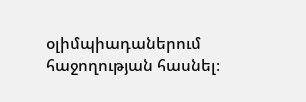օլիմպիադաներում հաջողության հասնել։